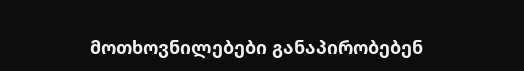მოთხოვნილებები განაპირობებენ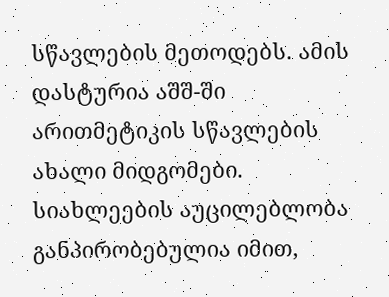სწავლების მეთოდებს. ამის დასტურია აშშ-ში არითმეტიკის სწავლების ახალი მიდგომები.
სიახლეების აუცილებლობა განპირობებულია იმით,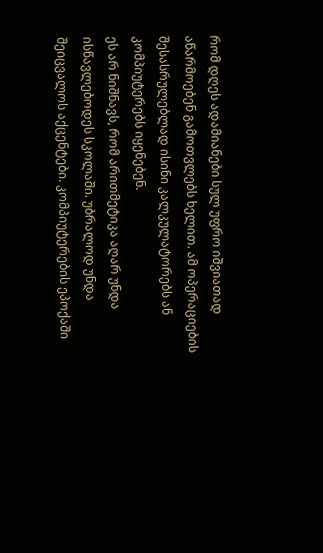რომ დღეს ადამიანები სულ უფრო იშვიათად აწარმოებენ გამოთვლებს ხელით. ამ ოპერაციების შესასრულებლად ისინი კალკულატორებს ან კომპიუტერებს იყენებენ.
ეს არ ნიშნავს, რომ არითმეტიკა აღარ უნდა ისწავლებოდეს სკოლაში. უბრალოდ უნდა შეიცვალოს აქცენტები. კომპიუტერების ეპოქაში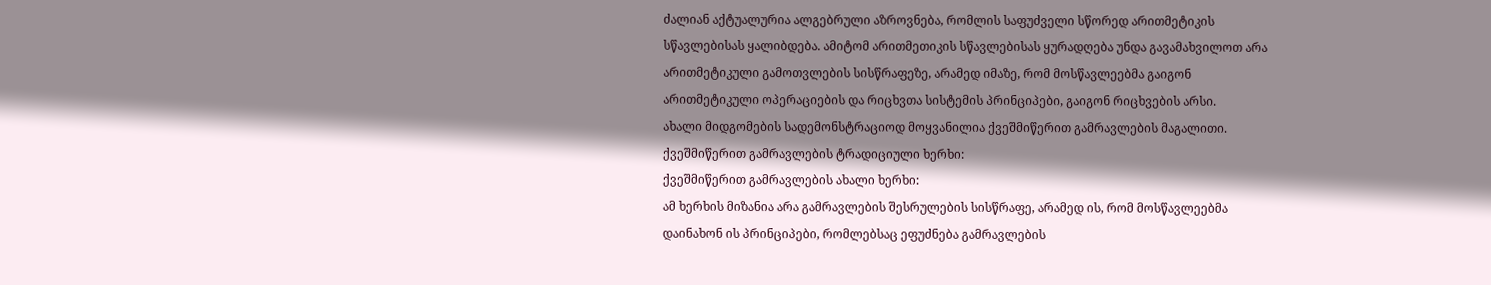ძალიან აქტუალურია ალგებრული აზროვნება, რომლის საფუძველი სწორედ არითმეტიკის სწავლებისას ყალიბდება. ამიტომ არითმეთიკის სწავლებისას ყურადღება უნდა გავამახვილოთ არა არითმეტიკული გამოთვლების სისწრაფეზე, არამედ იმაზე, რომ მოსწავლეებმა გაიგონ არითმეტიკული ოპერაციების და რიცხვთა სისტემის პრინციპები, გაიგონ რიცხვების არსი.
ახალი მიდგომების სადემონსტრაციოდ მოყვანილია ქვეშმიწერით გამრავლების მაგალითი.
ქვეშმიწერით გამრავლების ტრადიციული ხერხი:
ქვეშმიწერით გამრავლების ახალი ხერხი:
ამ ხერხის მიზანია არა გამრავლების შესრულების სისწრაფე, არამედ ის, რომ მოსწავლეებმა დაინახონ ის პრინციპები, რომლებსაც ეფუძნება გამრავლების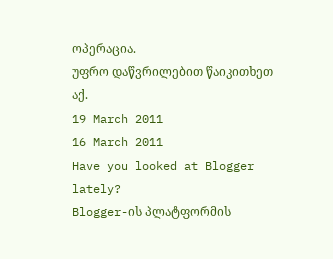ოპერაცია.
უფრო დაწვრილებით წაიკითხეთ აქ.
19 March 2011
16 March 2011
Have you looked at Blogger lately?
Blogger-ის პლატფორმის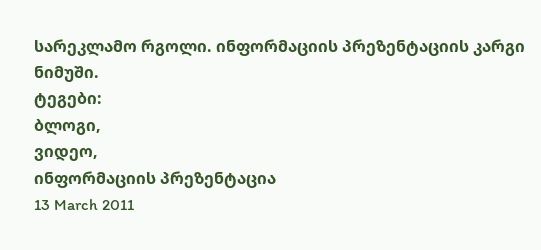სარეკლამო რგოლი. ინფორმაციის პრეზენტაციის კარგი ნიმუში.
ტეგები:
ბლოგი,
ვიდეო,
ინფორმაციის პრეზენტაცია
13 March 2011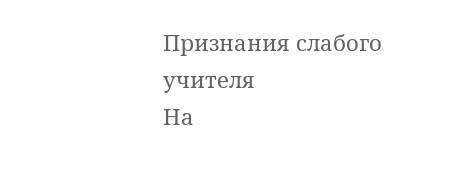Признания слабого учителя
На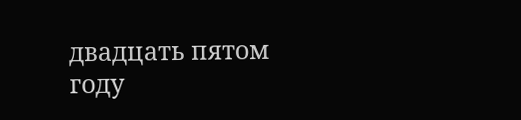двадцать пятом году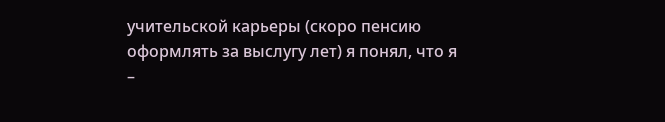учительской карьеры (скоро пенсию оформлять за выслугу лет) я понял, что я –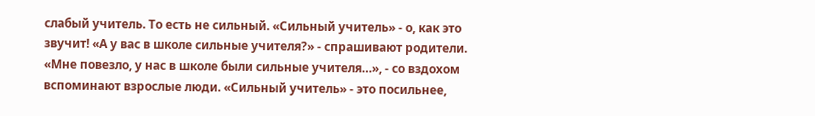слабый учитель. То есть не сильный. «Сильный учитель» - о, как это звучит! «А у вас в школе сильные учителя?» - спрашивают родители. «Мне повезло, у нас в школе были сильные учителя…», - со вздохом вспоминают взрослые люди. «Сильный учитель» - это посильнее,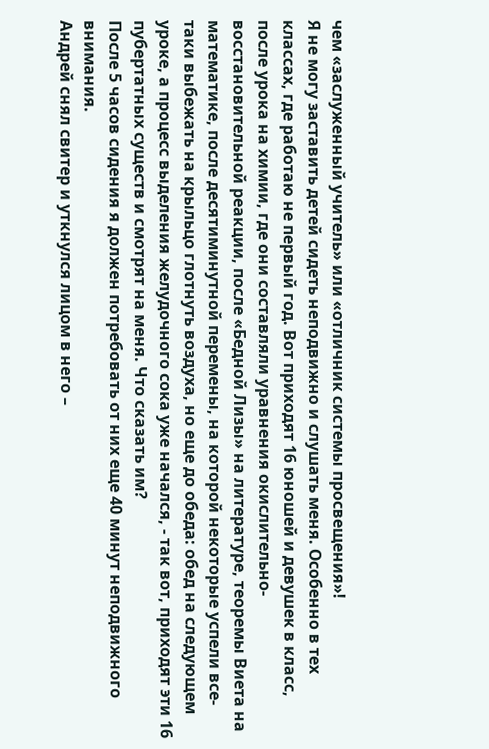чем «заслуженный учитель» или «отличник системы просвещения»!
Я не могу заставить детей сидеть неподвижно и слушать меня. Особенно в тех классах, где работаю не первый год. Вот приходят 16 юношей и девушек в класс, после урока на химии, где они составляли уравнения окислительно-восстановительной реакции, после «Бедной Лизы» на литературе, теоремы Виета на математике, после десятиминутной перемены, на которой некоторые успели все-таки выбежать на крыльцо глотнуть воздуха, но еще до обеда: обед на следующем уроке, а процесс выделения желудочного сока уже начался, - так вот, приходят эти 16 пубертатных существ и смотрят на меня. Что сказать им?
После 5 часов сидения я должен потребовать от них еще 40 минут неподвижного внимания.
Андрей снял свитер и уткнулся лицом в него –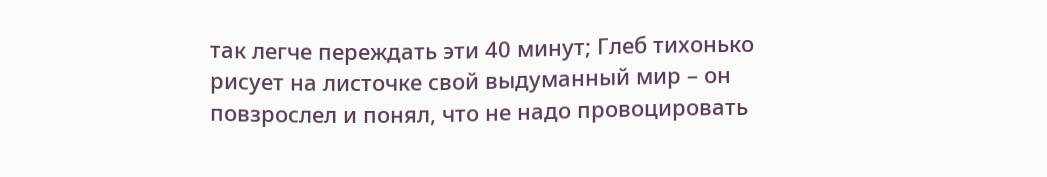так легче переждать эти 40 минут; Глеб тихонько рисует на листочке свой выдуманный мир – он повзрослел и понял, что не надо провоцировать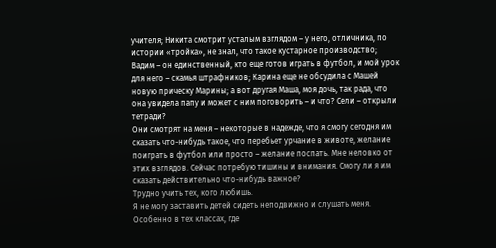учителя; Никита смотрит усталым взглядом – у него, отличника, по истории «тройка», не знал, что такое кустарное производство; Вадим – он единственный, кто еще готов играть в футбол, и мой урок для него – скамья штрафников; Карина еще не обсудила с Машей новую прическу Марины; а вот другая Маша, моя дочь, так рада, что она увидела папу и может с ним поговорить – и что? Сели – открыли тетради?
Они смотрят на меня – некоторые в надежде, что я смогу сегодня им сказать что-нибудь такое, что перебьет урчание в животе, желание поиграть в футбол или просто – желание поспать. Мне неловко от этих взглядов. Сейчас потребую тишины и внимания. Смогу ли я им сказать действительно что-нибудь важное?
Трудно учить тех, кого любишь.
Я не могу заставить детей сидеть неподвижно и слушать меня. Особенно в тех классах, где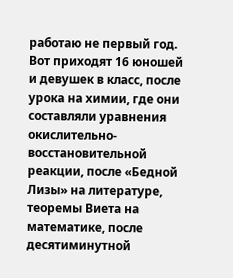работаю не первый год. Вот приходят 16 юношей и девушек в класс, после урока на химии, где они составляли уравнения окислительно-восстановительной реакции, после «Бедной Лизы» на литературе, теоремы Виета на математике, после десятиминутной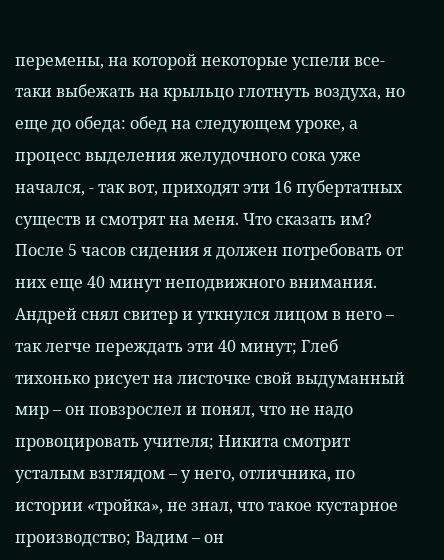перемены, на которой некоторые успели все-таки выбежать на крыльцо глотнуть воздуха, но еще до обеда: обед на следующем уроке, а процесс выделения желудочного сока уже начался, - так вот, приходят эти 16 пубертатных существ и смотрят на меня. Что сказать им?
После 5 часов сидения я должен потребовать от них еще 40 минут неподвижного внимания.
Андрей снял свитер и уткнулся лицом в него – так легче переждать эти 40 минут; Глеб тихонько рисует на листочке свой выдуманный мир – он повзрослел и понял, что не надо провоцировать учителя; Никита смотрит усталым взглядом – у него, отличника, по истории «тройка», не знал, что такое кустарное производство; Вадим – он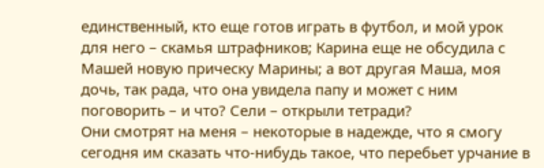единственный, кто еще готов играть в футбол, и мой урок для него – скамья штрафников; Карина еще не обсудила с Машей новую прическу Марины; а вот другая Маша, моя дочь, так рада, что она увидела папу и может с ним поговорить – и что? Сели – открыли тетради?
Они смотрят на меня – некоторые в надежде, что я смогу сегодня им сказать что-нибудь такое, что перебьет урчание в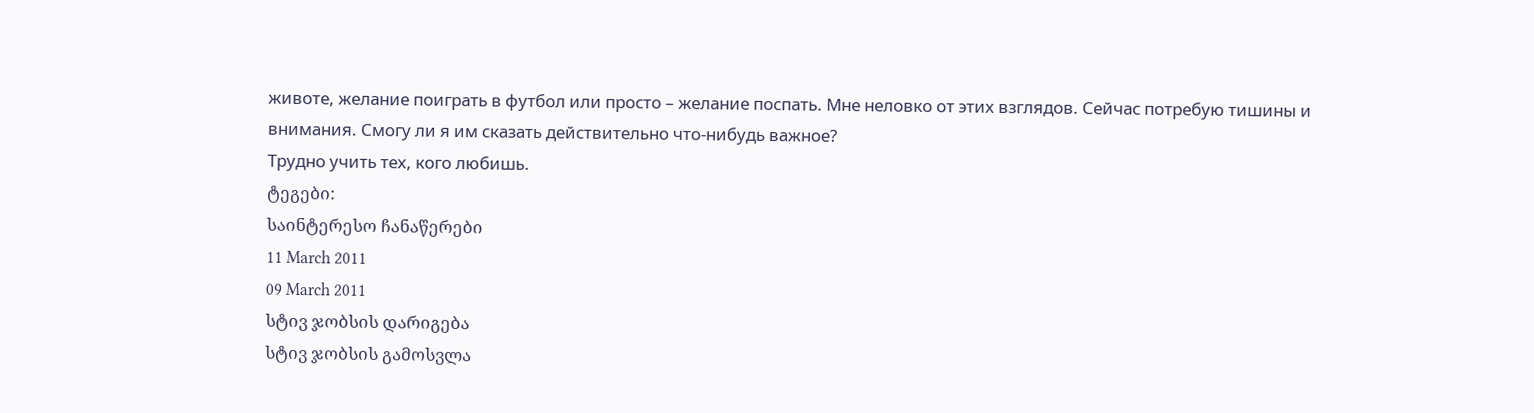животе, желание поиграть в футбол или просто – желание поспать. Мне неловко от этих взглядов. Сейчас потребую тишины и внимания. Смогу ли я им сказать действительно что-нибудь важное?
Трудно учить тех, кого любишь.
ტეგები:
საინტერესო ჩანაწერები
11 March 2011
09 March 2011
სტივ ჯობსის დარიგება
სტივ ჯობსის გამოსვლა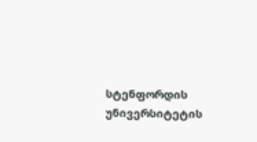სტენფორდის უნივერსიტეტის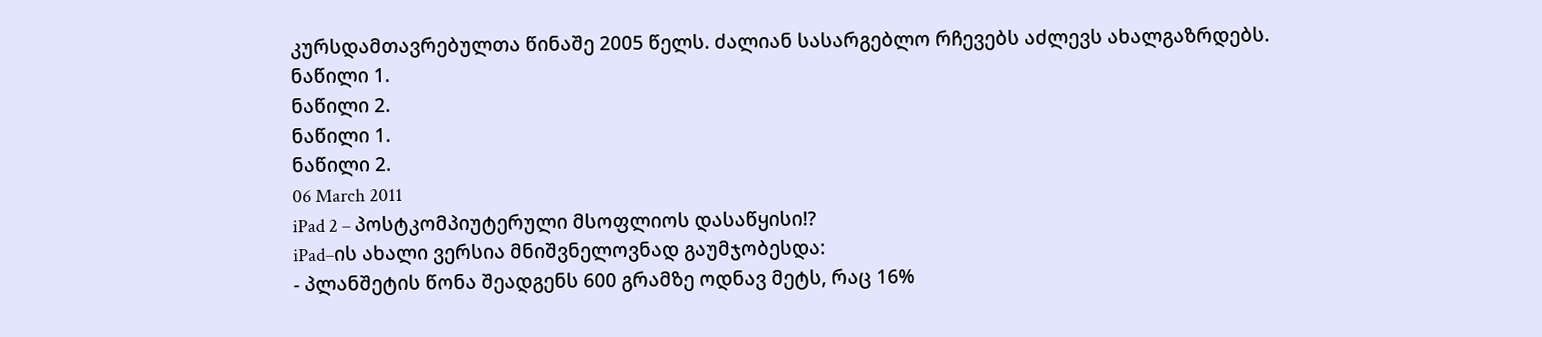კურსდამთავრებულთა წინაშე 2005 წელს. ძალიან სასარგებლო რჩევებს აძლევს ახალგაზრდებს.
ნაწილი 1.
ნაწილი 2.
ნაწილი 1.
ნაწილი 2.
06 March 2011
iPad 2 – პოსტკომპიუტერული მსოფლიოს დასაწყისი!?
iPad–ის ახალი ვერსია მნიშვნელოვნად გაუმჯობესდა:
- პლანშეტის წონა შეადგენს 600 გრამზე ოდნავ მეტს, რაც 16%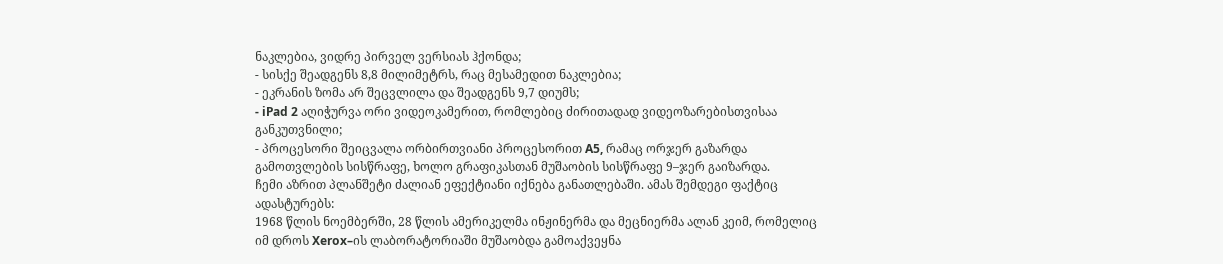ნაკლებია, ვიდრე პირველ ვერსიას ჰქონდა;
- სისქე შეადგენს 8,8 მილიმეტრს, რაც მესამედით ნაკლებია;
- ეკრანის ზომა არ შეცვლილა და შეადგენს 9,7 დიუმს;
- iPad 2 აღიჭურვა ორი ვიდეოკამერით, რომლებიც ძირითადად ვიდეოზარებისთვისაა განკუთვნილი;
- პროცესორი შეიცვალა ორბირთვიანი პროცესორით A5, რამაც ორჯერ გაზარდა გამოთვლების სისწრაფე, ხოლო გრაფიკასთან მუშაობის სისწრაფე 9–ჯერ გაიზარდა.
ჩემი აზრით პლანშეტი ძალიან ეფექტიანი იქნება განათლებაში. ამას შემდეგი ფაქტიც ადასტურებს:
1968 წლის ნოემბერში, 28 წლის ამერიკელმა ინჟინერმა და მეცნიერმა ალან კეიმ, რომელიც იმ დროს Xerox–ის ლაბორატორიაში მუშაობდა გამოაქვეყნა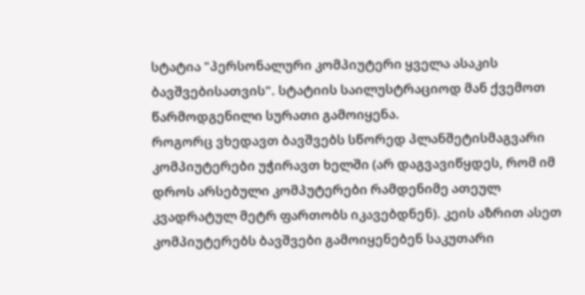სტატია "პერსონალური კომპიუტერი ყველა ასაკის ბავშვებისათვის". სტატიის საილუსტრაციოდ მან ქვემოთ წარმოდგენილი სურათი გამოიყენა.
როგორც ვხედავთ ბავშვებს სწორედ პლანშეტისმაგვარი კომპიუტერები უჭირავთ ხელში (არ დაგვავიწყდეს, რომ იმ დროს არსებული კომპუტერები რამდენიმე ათეულ კვადრატულ მეტრ ფართობს იკავებდნენ). კეის აზრით ასეთ კომპიუტერებს ბავშვები გამოიყენებენ საკუთარი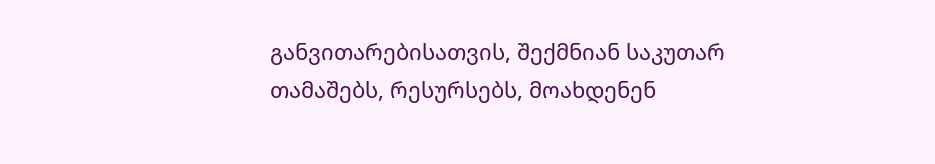განვითარებისათვის, შექმნიან საკუთარ თამაშებს, რესურსებს, მოახდენენ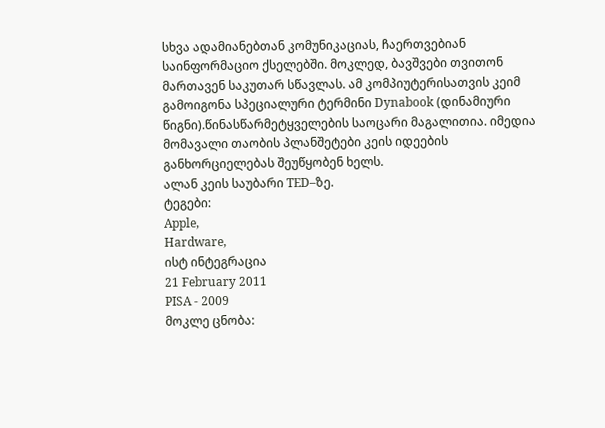სხვა ადამიანებთან კომუნიკაციას, ჩაერთვებიან საინფორმაციო ქსელებში. მოკლედ, ბავშვები თვითონ მართავენ საკუთარ სწავლას. ამ კომპიუტერისათვის კეიმ გამოიგონა სპეციალური ტერმინი Dynabook (დინამიური წიგნი).წინასწარმეტყველების საოცარი მაგალითია. იმედია მომავალი თაობის პლანშეტები კეის იდეების განხორციელებას შეუწყობენ ხელს.
ალან კეის საუბარი TED–ზე.
ტეგები:
Apple,
Hardware,
ისტ ინტეგრაცია
21 February 2011
PISA - 2009
მოკლე ცნობა: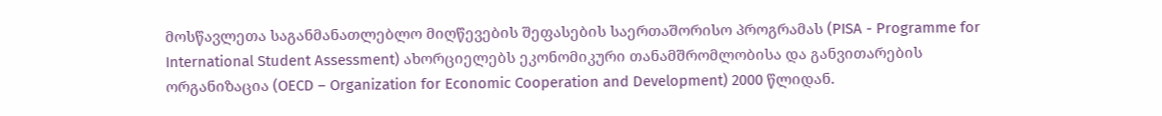მოსწავლეთა საგანმანათლებლო მიღწევების შეფასების საერთაშორისო პროგრამას (PISA - Programme for International Student Assessment) ახორციელებს ეკონომიკური თანამშრომლობისა და განვითარების ორგანიზაცია (OECD – Organization for Economic Cooperation and Development) 2000 წლიდან.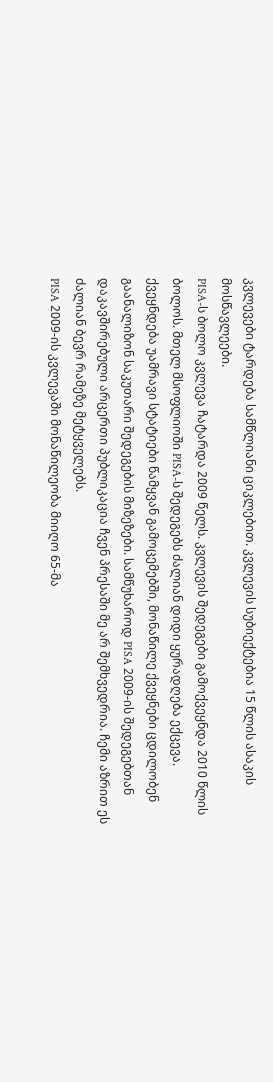კვლევები ტარდება სამწლიანი ციკლებით. კვლევის სუბიექტებია 15 წლის ასაკის მოსწავლეები.
PISA-ს ბოლო კვლევა ჩატარდა 2009 წელს. კვლევის შედეგები გამოქვეყნდა 2010 წლის ბოლოს. მთელ მსოფლიოში PISA-ს შედეგებს ძალიან დიდი ყურადღება ექცევა. ქვეყნდება უამრავი სტატიები წამყვან გამოცემებში, მონაწილე ქვეყნები ცდილობენ გაანალიზონ საკუთარი შედეგების მიზეზები. სამწუხაროდ PISA 2009-ის შედეგებთან დაკავშირებული არცერთი პუბლიკაცია ჩვენ პრესაში მე არ შემხვედრია. ჩემი აზრით ეს ძალიან ბევრ რამეზე მეტყველებს.
PISA 2009-ის კვლევაში მონაწილეობა მიიღო 65-მა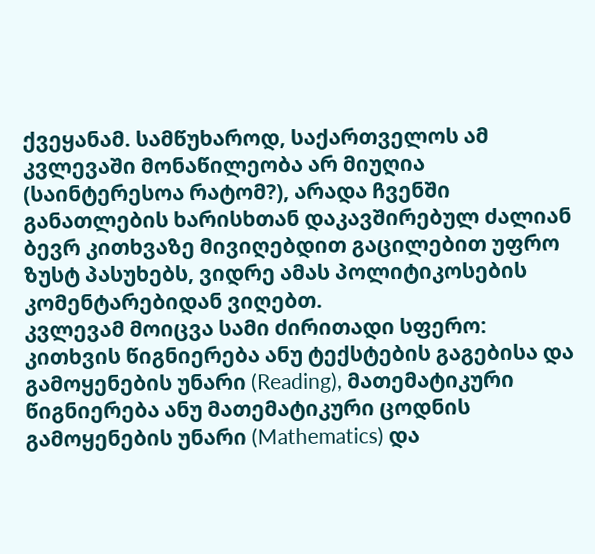ქვეყანამ. სამწუხაროდ, საქართველოს ამ კვლევაში მონაწილეობა არ მიუღია (საინტერესოა რატომ?), არადა ჩვენში განათლების ხარისხთან დაკავშირებულ ძალიან ბევრ კითხვაზე მივიღებდით გაცილებით უფრო ზუსტ პასუხებს, ვიდრე ამას პოლიტიკოსების კომენტარებიდან ვიღებთ.
კვლევამ მოიცვა სამი ძირითადი სფერო: კითხვის წიგნიერება ანუ ტექსტების გაგებისა და გამოყენების უნარი (Reading), მათემატიკური წიგნიერება ანუ მათემატიკური ცოდნის გამოყენების უნარი (Mathematics) და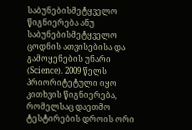საბუნებისმეტყველო წიგნიერება ანუ საბუნებისმეტყველო ცოდნის ათვისებისა და გამოყენების უნარი (Science). 2009 წელს პრიორიტეტული იყო კითხვის წიგნიერება, რომელსაც დაეთმო ტესტირების დროის ორი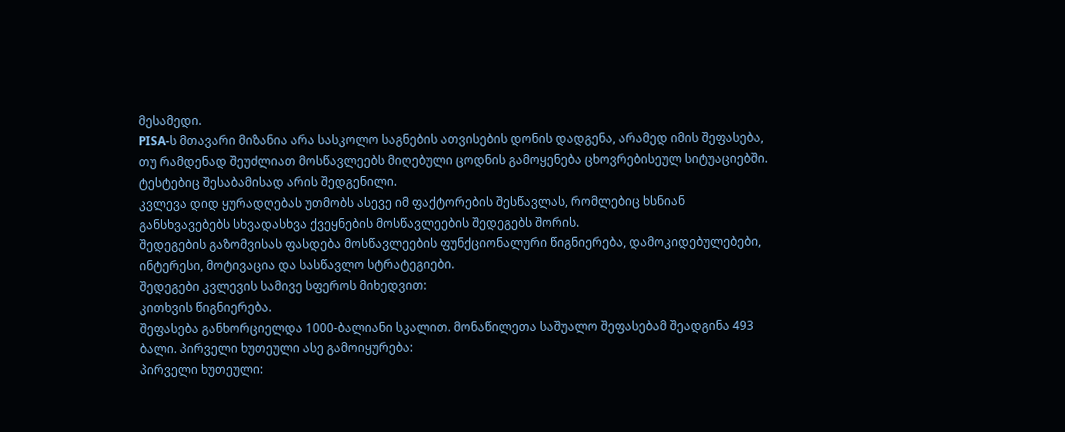მესამედი.
PISA-ს მთავარი მიზანია არა სასკოლო საგნების ათვისების დონის დადგენა, არამედ იმის შეფასება, თუ რამდენად შეუძლიათ მოსწავლეებს მიღებული ცოდნის გამოყენება ცხოვრებისეულ სიტუაციებში. ტესტებიც შესაბამისად არის შედგენილი.
კვლევა დიდ ყურადღებას უთმობს ასევე იმ ფაქტორების შესწავლას, რომლებიც ხსნიან განსხვავებებს სხვადასხვა ქვეყნების მოსწავლეების შედეგებს შორის.
შედეგების გაზომვისას ფასდება მოსწავლეების ფუნქციონალური წიგნიერება, დამოკიდებულებები, ინტერესი, მოტივაცია და სასწავლო სტრატეგიები.
შედეგები კვლევის სამივე სფეროს მიხედვით:
კითხვის წიგნიერება.
შეფასება განხორციელდა 1000-ბალიანი სკალით. მონაწილეთა საშუალო შეფასებამ შეადგინა 493 ბალი. პირველი ხუთეული ასე გამოიყურება:
პირველი ხუთეული: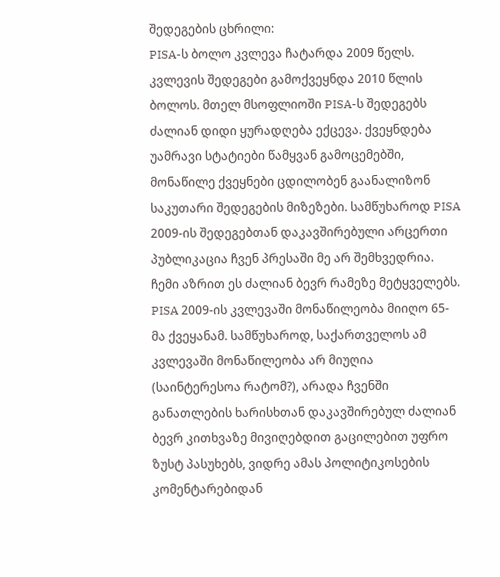შედეგების ცხრილი:
PISA-ს ბოლო კვლევა ჩატარდა 2009 წელს. კვლევის შედეგები გამოქვეყნდა 2010 წლის ბოლოს. მთელ მსოფლიოში PISA-ს შედეგებს ძალიან დიდი ყურადღება ექცევა. ქვეყნდება უამრავი სტატიები წამყვან გამოცემებში, მონაწილე ქვეყნები ცდილობენ გაანალიზონ საკუთარი შედეგების მიზეზები. სამწუხაროდ PISA 2009-ის შედეგებთან დაკავშირებული არცერთი პუბლიკაცია ჩვენ პრესაში მე არ შემხვედრია. ჩემი აზრით ეს ძალიან ბევრ რამეზე მეტყველებს.
PISA 2009-ის კვლევაში მონაწილეობა მიიღო 65-მა ქვეყანამ. სამწუხაროდ, საქართველოს ამ კვლევაში მონაწილეობა არ მიუღია (საინტერესოა რატომ?), არადა ჩვენში განათლების ხარისხთან დაკავშირებულ ძალიან ბევრ კითხვაზე მივიღებდით გაცილებით უფრო ზუსტ პასუხებს, ვიდრე ამას პოლიტიკოსების კომენტარებიდან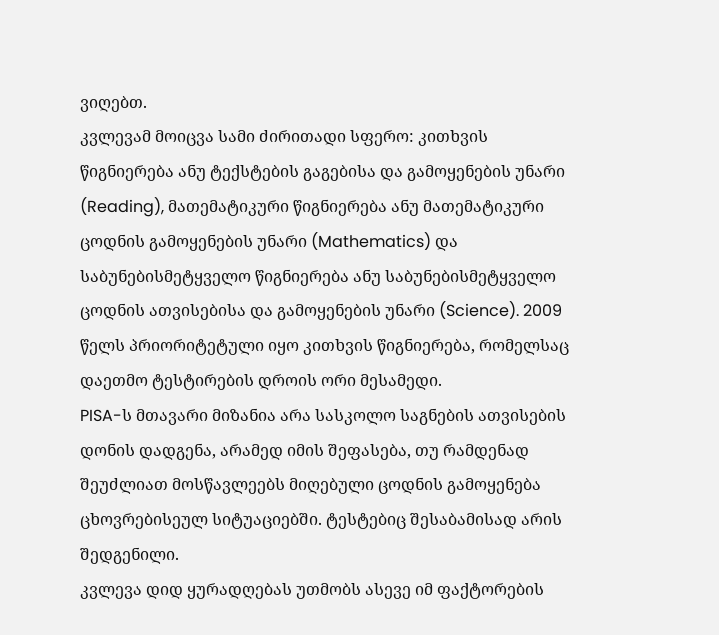ვიღებთ.
კვლევამ მოიცვა სამი ძირითადი სფერო: კითხვის წიგნიერება ანუ ტექსტების გაგებისა და გამოყენების უნარი (Reading), მათემატიკური წიგნიერება ანუ მათემატიკური ცოდნის გამოყენების უნარი (Mathematics) და საბუნებისმეტყველო წიგნიერება ანუ საბუნებისმეტყველო ცოდნის ათვისებისა და გამოყენების უნარი (Science). 2009 წელს პრიორიტეტული იყო კითხვის წიგნიერება, რომელსაც დაეთმო ტესტირების დროის ორი მესამედი.
PISA-ს მთავარი მიზანია არა სასკოლო საგნების ათვისების დონის დადგენა, არამედ იმის შეფასება, თუ რამდენად შეუძლიათ მოსწავლეებს მიღებული ცოდნის გამოყენება ცხოვრებისეულ სიტუაციებში. ტესტებიც შესაბამისად არის შედგენილი.
კვლევა დიდ ყურადღებას უთმობს ასევე იმ ფაქტორების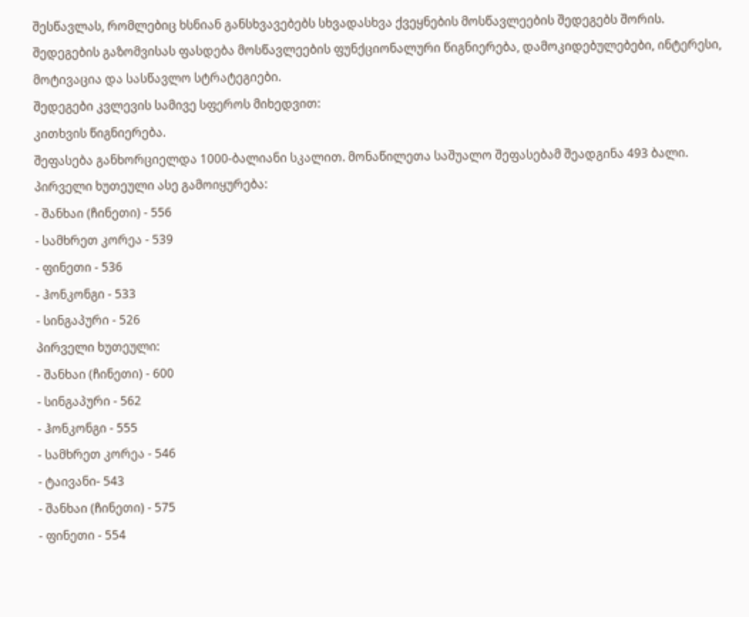შესწავლას, რომლებიც ხსნიან განსხვავებებს სხვადასხვა ქვეყნების მოსწავლეების შედეგებს შორის.
შედეგების გაზომვისას ფასდება მოსწავლეების ფუნქციონალური წიგნიერება, დამოკიდებულებები, ინტერესი, მოტივაცია და სასწავლო სტრატეგიები.
შედეგები კვლევის სამივე სფეროს მიხედვით:
კითხვის წიგნიერება.
შეფასება განხორციელდა 1000-ბალიანი სკალით. მონაწილეთა საშუალო შეფასებამ შეადგინა 493 ბალი. პირველი ხუთეული ასე გამოიყურება:
- შანხაი (ჩინეთი) - 556
- სამხრეთ კორეა - 539
- ფინეთი - 536
- ჰონკონგი - 533
- სინგაპური - 526
პირველი ხუთეული:
- შანხაი (ჩინეთი) - 600
- სინგაპური - 562
- ჰონკონგი - 555
- სამხრეთ კორეა - 546
- ტაივანი- 543
- შანხაი (ჩინეთი) - 575
- ფინეთი - 554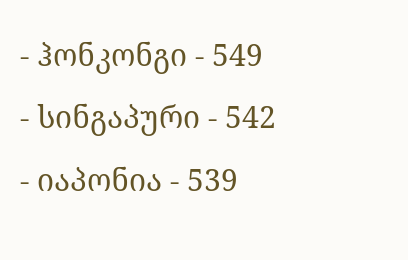- ჰონკონგი - 549
- სინგაპური - 542
- იაპონია - 539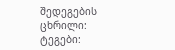შედეგების ცხრილი:
ტეგები: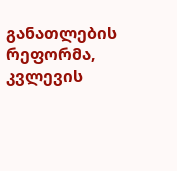განათლების რეფორმა,
კვლევის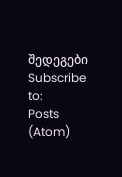შედეგები
Subscribe to:
Posts (Atom)